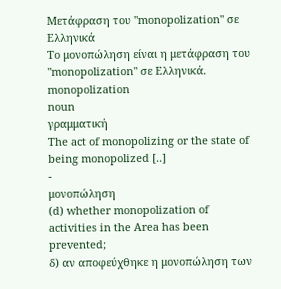Μετάφραση του "monopolization" σε Ελληνικά
Το μονοπώληση είναι η μετάφραση του "monopolization" σε Ελληνικά.
monopolization
noun
γραμματική
The act of monopolizing or the state of being monopolized [..]
-
μονοπώληση
(d) whether monopolization of activities in the Area has been prevented;
δ) αν αποφεύχθηκε η μονοπώληση των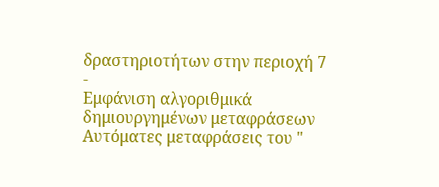δραστηριοτήτων στην περιοχή 7
-
Εμφάνιση αλγοριθμικά δημιουργημένων μεταφράσεων
Αυτόματες μεταφράσεις του "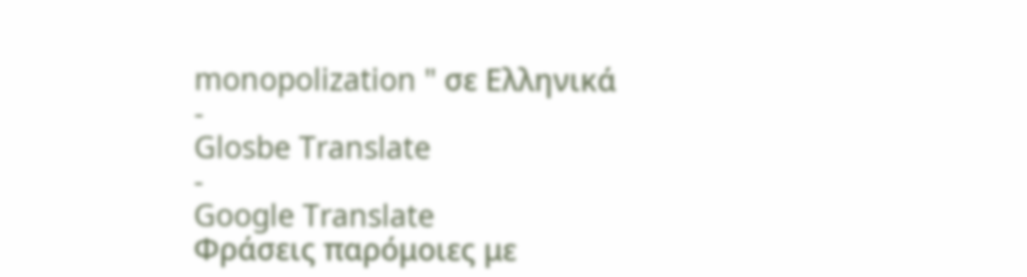monopolization " σε Ελληνικά
-
Glosbe Translate
-
Google Translate
Φράσεις παρόμοιες με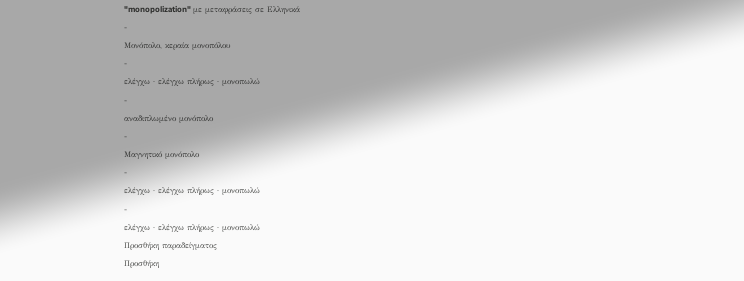"monopolization" με μεταφράσεις σε Ελληνικά
-
Μονόπολο, κεραία μονοπόλου
-
ελέγχω · ελέγχω πλήρως · μονοπωλώ
-
αναδιπλωμένο μονόπολο
-
Μαγνητικό μονόπολο
-
ελέγχω · ελέγχω πλήρως · μονοπωλώ
-
ελέγχω · ελέγχω πλήρως · μονοπωλώ
Προσθήκη παραδείγματος
Προσθήκη